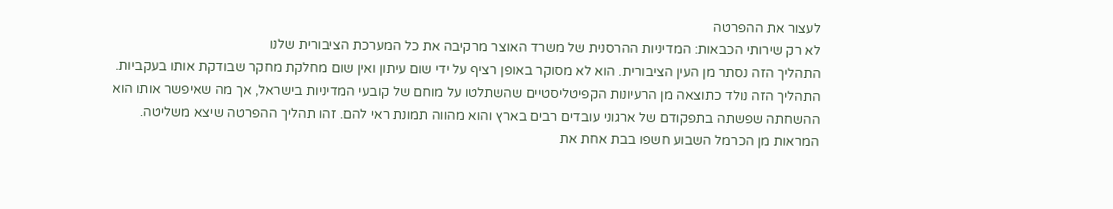לעצור את ההפרטה
לא רק שירותי הכבאות: המדיניות ההרסנית של משרד האוצר מרקיבה את כל המערכת הציבורית שלנו
התהליך הזה נסתר מן העין הציבורית. הוא לא מסוקר באופן רציף על ידי שום עיתון ואין שום מחלקת מחקר שבודקת אותו בעקביות. התהליך הזה נולד כתוצאה מן הרעיונות הקפיטליסטיים שהשתלטו על מוחם של קובעי המדיניות בישראל, אך מה שאיפשר אותו הוא ההשחתה שפשתה בתפקודם של ארגוני עובדים רבים בארץ והוא מהווה תמונת ראי להם. זהו תהליך ההפרטה שיצא משליטה.
המראות מן הכרמל השבוע חשפו בבת אחת את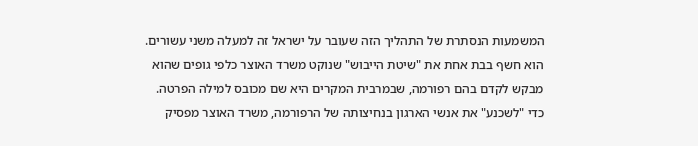המשמעות הנסתרת של התהליך הזה שעובר על ישראל זה למעלה משני עשורים. הוא חשף בבת אחת את "שיטת הייבוש" שנוקט משרד האוצר כלפי גופים שהוא מבקש לקדם בהם רפורמה, שבמרבית המקרים היא שם מכובס למילה הפרטה.
כדי "לשכנע" את אנשי הארגון בנחיצותה של הרפורמה, משרד האוצר מפסיק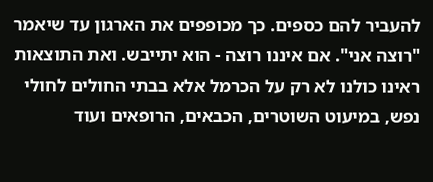להעביר להם כספים. כך מכופפים את הארגון עד שיאמר "רוצה אני". אם איננו רוצה - הוא יתייבש. ואת התוצאות ראינו כולנו לא רק על הכרמל אלא בבתי החולים לחולי נפש, במיעוט השוטרים, הכבאים, הרופאים ועוד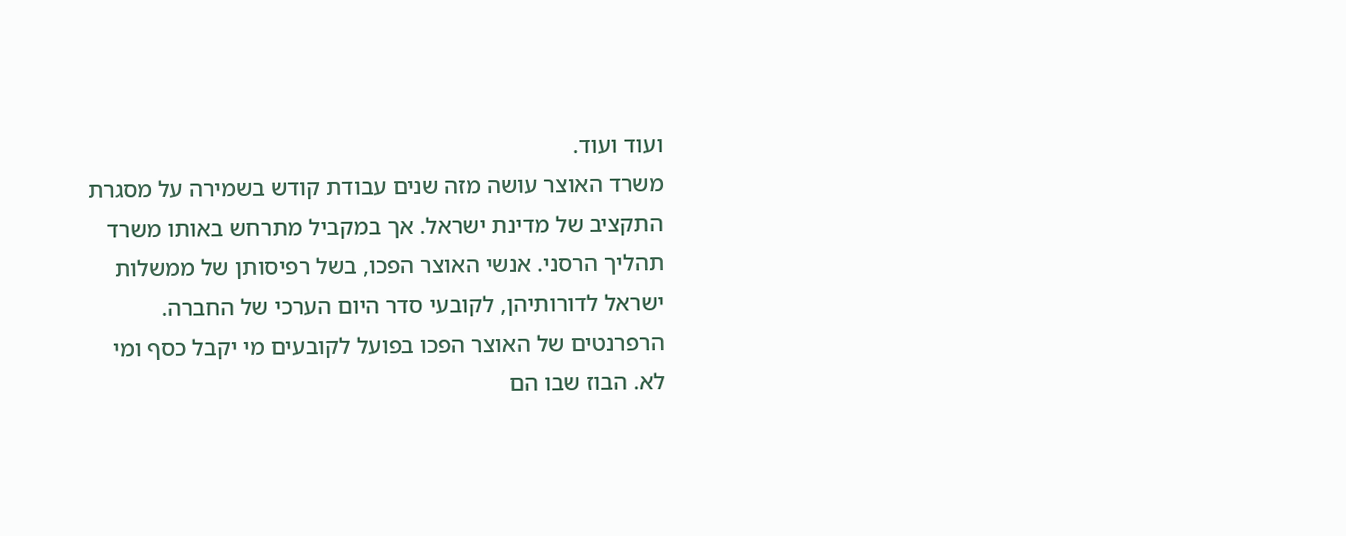ועוד ועוד.
משרד האוצר עושה מזה שנים עבודת קודש בשמירה על מסגרת התקציב של מדינת ישראל. אך במקביל מתרחש באותו משרד תהליך הרסני. אנשי האוצר הפכו, בשל רפיסותן של ממשלות ישראל לדורותיהן, לקובעי סדר היום הערכי של החברה. הרפרנטים של האוצר הפכו בפועל לקובעים מי יקבל כסף ומי לא. הבוז שבו הם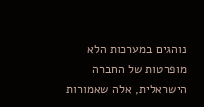נוהגים במערכות הלא מופרטות של החברה הישראלית, אלה שאמורות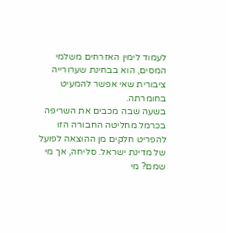לעמוד לימין האזרחים משלמי המסים, הוא בבחינת שערורייה ציבורית שאי אפשר להמעיט בחומרתה.
בשעה שבה מכבים את השריפה בכרמל מחליטה החבורה הזו להפריט חלקים מן ההוצאה לפועל של מדינת ישראל. סליחה, אך מי שמם? מי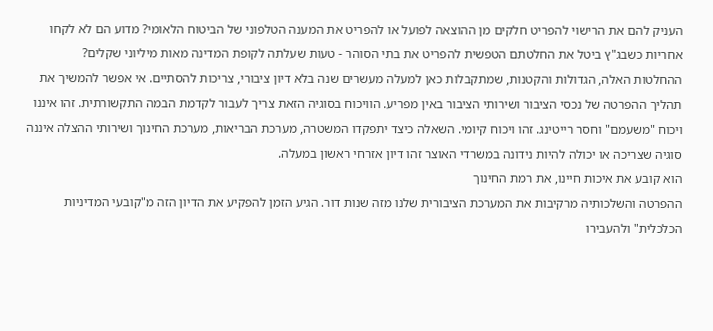העניק להם את הרישוי להפריט חלקים מן ההוצאה לפועל או להפריט את המענה הטלפוני של הביטוח הלאומי? מדוע הם לא לקחו אחריות כשבג"ץ ביטל את החלטתם הטפשית להפריט את בתי הסוהר - טעות שעלתה לקופת המדינה מאות מיליוני שקלים?
ההחלטות האלה, הגדולות והקטנות, שמתקבלות כאן למעלה מעשרים שנה בלא דיון ציבורי, צריכות להסתיים. אי אפשר להמשיך את תהליך ההפרטה של נכסי הציבור ושירותי הציבור באין מפריע. הוויכוח בסוגיה הזאת צריך לעבור לקדמת הבמה התקשורתית. זהו איננו ויכוח "משעמם" וחסר רייטינג. זהו ויכוח קיומי. השאלה כיצד יתפקדו המשטרה, מערכת הבריאות, מערכת החינוך ושירותי ההצלה איננה סוגיה שצריכה או יכולה להיות נידונה במשרדי האוצר זהו דיון אזרחי ראשון במעלה.
הוא קובע את איכות חיינו, את רמת החינוך
ההפרטה והשלכותיה מרקיבות את המערכת הציבורית שלנו מזה שנות דור. הגיע הזמן להפקיע את הדיון הזה מ"קובעי המדיניות הכלכלית" ולהעבירו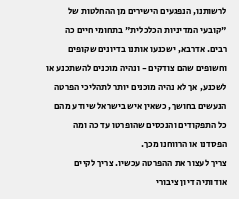לרשותנו, הנפגעים הישירים מן ההחלטות של "קובעי המדיניות הכלכלית" בתחומי חיים כה רבים. אדרבא, ישכנעו אותנו בדיונים שקופים וחשופים שהם צודקים - ונהיה מוכנים להשתכנע או לשכנע, אך לא נהיה מוכנים יותר לתהליכי הפרטה הנעשים בחושך, כשאין איש בישראל שיודע מהם כל התפקודים והנכסים שהופרטו עד כה ומה הפסדנו או הרווחנו מכך.
צריך לעצור את ההפרטה עכשיו. צריך לקיים אודותיה דיון ציבורי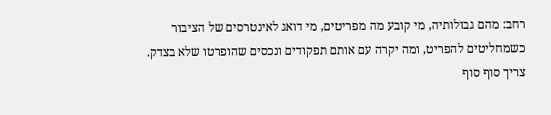רחב: מהם גבולותיה, מי קובע מה מפריטים, מי דואג לאינטרסים של הציבור כשמחליטים להפריט, ומה יקרה עם אותם תפקודים ונכסים שהופרטו שלא בצדק. צריך סוף סוף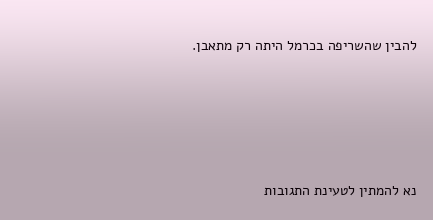להבין שהשריפה בכרמל היתה רק מתאבן.







נא להמתין לטעינת התגובות